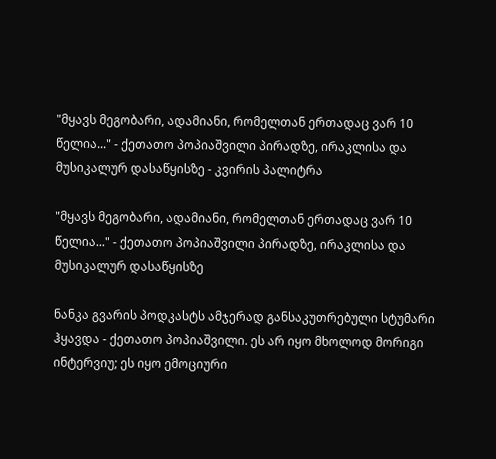"მყავს მეგობარი, ადამიანი, რომელთან ერთადაც ვარ 10 წელია..." - ქეთათო პოპიაშვილი პირადზე, ირაკლისა და მუსიკალურ დასაწყისზე - კვირის პალიტრა

"მყავს მეგობარი, ადამიანი, რომელთან ერთადაც ვარ 10 წელია..." - ქეთათო პოპიაშვილი პირადზე, ირაკლისა და მუსიკალურ დასაწყისზე

ნანკა გვარის პოდკასტს ამჯერად განსაკუთრებული სტუმარი ჰყავდა - ქეთათო პოპიაშვილი. ეს არ იყო მხოლოდ მორიგი ინტერვიუ; ეს იყო ემოციური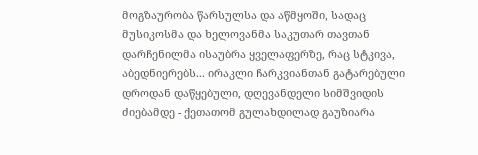მოგზაურობა წარსულსა და აწმყოში, სადაც მუსიკოსმა და ხელოვანმა საკუთარ თავთან დარჩენილმა ისაუბრა ყველაფერზე, რაც სტკივა, აბედნიერებს... ირაკლი ჩარკვიანთან გატარებული დროდან დაწყებული, დღევანდელი სიმშვიდის ძიებამდე - ქეთათომ გულახდილად გაუზიარა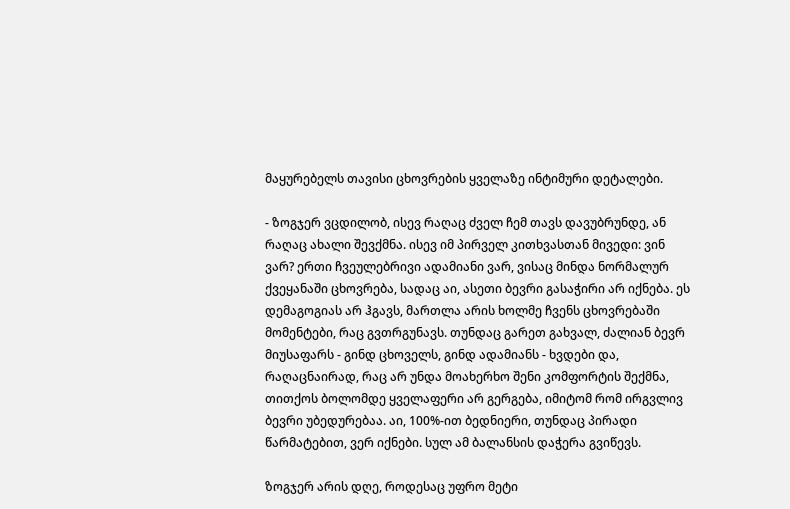მაყურებელს თავისი ცხოვრების ყველაზე ინტიმური დეტალები.

- ზოგჯერ ვცდილობ, ისევ რაღაც ძველ ჩემ თავს დავუბრუნდე, ან რაღაც ახალი შევქმნა. ისევ იმ პირველ კითხვასთან მივედი: ვინ ვარ? ერთი ჩვეულებრივი ადამიანი ვარ, ვისაც მინდა ნორმალურ ქვეყანაში ცხოვრება, სადაც აი, ასეთი ბევრი გასაჭირი არ იქნება. ეს დემაგოგიას არ ჰგავს, მართლა არის ხოლმე ჩვენს ცხოვრებაში მომენტები, რაც გვთრგუნავს. თუნდაც გარეთ გახვალ, ძალიან ბევრ მიუსაფარს - გინდ ცხოველს, გინდ ადამიანს - ხვდები და, რაღაცნაირად, რაც არ უნდა მოახერხო შენი კომფორტის შექმნა, თითქოს ბოლომდე ყველაფერი არ გერგება, იმიტომ რომ ირგვლივ ბევრი უბედურებაა. აი, 100%-ით ბედნიერი, თუნდაც პირადი წარმატებით, ვერ იქნები. სულ ამ ბალანსის დაჭერა გვიწევს.

ზოგჯერ არის დღე, როდესაც უფრო მეტი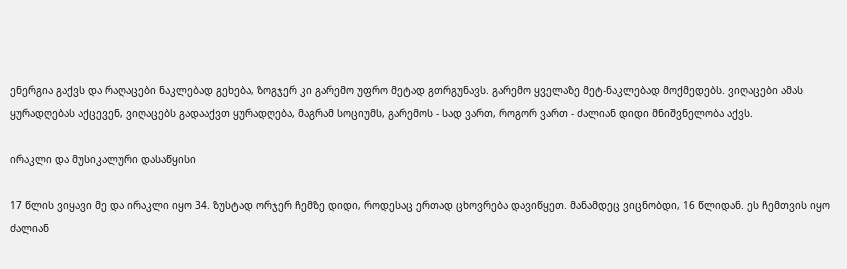ენერგია გაქვს და რაღაცები ნაკლებად გეხება, ზოგჯერ კი გარემო უფრო მეტად გთრგუნავს. გარემო ყველაზე მეტ-ნაკლებად მოქმედებს. ვიღაცები ამას ყურადღებას აქცევენ, ვიღაცებს გადააქვთ ყურადღება, მაგრამ სოციუმს, გარემოს - სად ვართ, როგორ ვართ - ძალიან დიდი მნიშვნელობა აქვს.

ირაკლი და მუსიკალური დასაწყისი

17 წლის ვიყავი მე და ირაკლი იყო 34. ზუსტად ორჯერ ჩემზე დიდი, როდესაც ერთად ცხოვრება დავიწყეთ. მანამდეც ვიცნობდი, 16 წლიდან. ეს ჩემთვის იყო ძალიან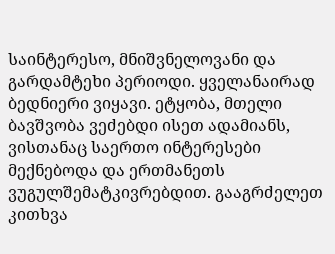საინტერესო, მნიშვნელოვანი და გარდამტეხი პერიოდი. ყველანაირად ბედნიერი ვიყავი. ეტყობა, მთელი ბავშვობა ვეძებდი ისეთ ადამიანს, ვისთანაც საერთო ინტერესები მექნებოდა და ერთმანეთს ვუგულშემატკივრებდით. გააგრძელეთ კითხვა